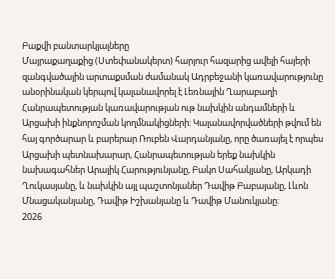Բաքվի բանտարկյալները
Մայրաքաղաքից (Ստեփանակերտ) հարյուր հազարից ավելի հայերի զանգվածային արտաքսման ժամանակ Ադրբեջանի կառավարությունը անօրինական կերպով կալանավորել է Լեռնային Ղարաբաղի Հանրապետության կառավարության ութ նախկին անդամների և Արցախի ինքնորոշման կողմնակիցների: Կալանավորվածների թվում են հայ գործարար և բարերար Ռուբեն Վարդանյանը, որը ծառայել է որպես Արցախի պետնախարար, Հանրապետության երեք նախկին նախագահներ Արայիկ Հարությունյանը, Բակո Սահակյանը, Արկադի Ղուկասյանը, և նախկին այլ պաշտոնյաներ Դավիթ Բաբայանը, Լևոն Մնացականյանը, Դավիթ Իշխանյանը և Դավիթ Մանուկյանը:
2026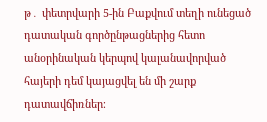թ․ փետրվարի 5-ին Բաքվում տեղի ունեցած դատական գործընթացներից հետո անօրինական կերպով կալանավորված հայերի դեմ կայացվել են մի շարք դատավճիռներ։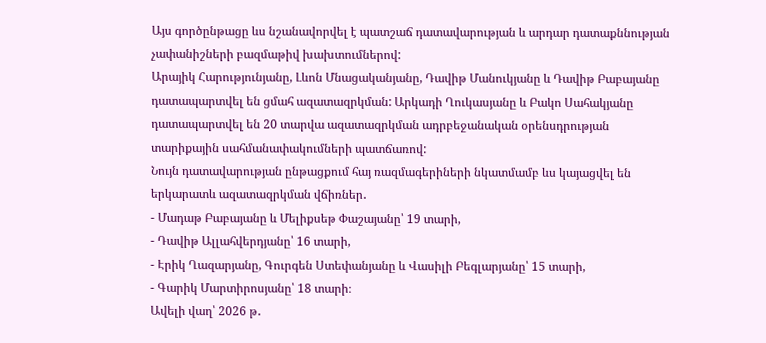Այս գործընթացը ևս նշանավորվել է պատշաճ դատավարության և արդար դատաքննության չափանիշների բազմաթիվ խախտումներով:
Արայիկ Հարությունյանը, Լևոն Մնացականյանը, Դավիթ Մանուկյանը և Դավիթ Բաբայանը դատապարտվել են ցմահ ազատազրկման: Արկադի Ղուկասյանը և Բակո Սահակյանը դատապարտվել են 20 տարվա ազատազրկման ադրբեջանական օրենսդրության տարիքային սահմանափակումների պատճառով:
Նույն դատավարության ընթացքում հայ ռազմագերիների նկատմամբ ևս կայացվել են երկարատև ազատազրկման վճիռներ․
- Մադաթ Բաբայանը և Մելիքսեթ Փաշայանը՝ 19 տարի,
- Դավիթ Ալլահվերդյանը՝ 16 տարի,
- Էրիկ Ղազարյանը, Գուրգեն Ստեփանյանը և Վասիլի Բեգլարյանը՝ 15 տարի,
- Գարիկ Մարտիրոսյանը՝ 18 տարի։
Ավելի վաղ՝ 2026 թ․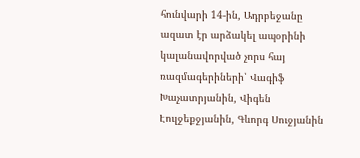հունվարի 14-ին, Ադրբեջանը ազատ էր արձակել ապօրինի կալանավորված չորս հայ ռազմագերիների՝ Վագիֆ Խաչատրյանին, Վիգեն Էուլջեքջյանին, Գևորգ Սուջյանին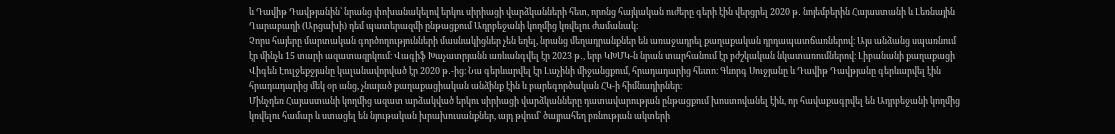և Դավիթ Դավթյանին՝ նրանց փոխանակելով երկու սիրիացի վարձկանների հետ, որոնց հայկական ուժերը գերի էին վերցրել 2020 թ․ նոյեմբերին Հայաստանի և Լեռնային Ղարաբաղի (Արցախի) դեմ պատերազմի ընթացքում Ադրբեջանի կողմից կռվելու ժամանակ։
Չորս հայերը մարտական գործողությունների մասնակիցներ չեն եղել, նրանց մեղադրանքներ են առաջադրել քաղաքական դրդապատճառներով։ Այս անձանց սպառնում էր մինչև 15 տարի ազատազրկում։ Վագիֆ Խաչատրյանն առևանգվել էր 2023 թ․, երբ ԿԽՄԿ-ն նրան տարհանում էր բժշկական նկատառումներով։ Լիբանանի քաղաքացի Վիգեն Էուլջեքջյանը կալանավորված էր 2020 թ․-ից։ Նա գերևարվել էր Լաչինի միջանցքում, հրադադարից հետո։ Գևորգ Սուջյանը և Դավիթ Դավթյանը գերևարվել էին հրադադարից մեկ օր անց, չնայած քաղաքացիական անձինք էին և բարեգործական ՀԿ-ի հիմնադիրներ։
Մինչդեռ Հայաստանի կողմից ազատ արձակված երկու սիրիացի վարձկանները դատավարության ընթացքում խոստովանել էին, որ հավաքագրվել են Ադրբեջանի կողմից կռվելու համար և ստացել են նյութական խրախուսանքներ, այդ թվում՝ ծայրահեղ բռնության ակտերի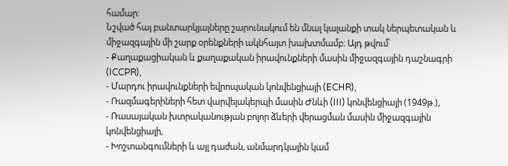համար:
Նշված հայ բանտարկյալները շարունակում են մնալ կալանքի տակ ներպետական և միջազգային մի շարք օրենքների ակնհայտ խախտմամբ։ Այդ թվում՝
- Քաղաքացիական և քաղաքական իրավունքների մասին միջազգային դաշնագրի (ICCPR),
- Մարդու իրավունքների եվրոպական կոնվենցիայի (ECHR),
- Ռազմագերիների հետ վարվելակերպի մասին Ժնևի (III) կոնվենցիայի (1949թ.),
- Ռասայական խտրականության բոլոր ձևերի վերացման մասին միջազգային կոնվենցիայի,
- Խոշտանգումների և այլ դաժան, անմարդկային կամ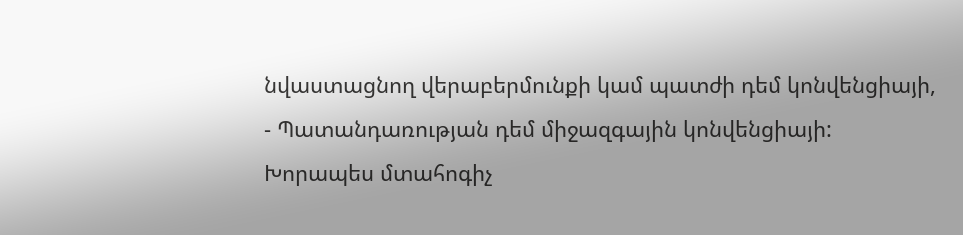նվաստացնող վերաբերմունքի կամ պատժի դեմ կոնվենցիայի,
- Պատանդառության դեմ միջազգային կոնվենցիայի:
Խորապես մտահոգիչ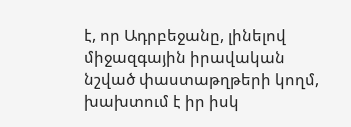է, որ Ադրբեջանը, լինելով միջազգային իրավական նշված փաստաթղթերի կողմ, խախտում է իր իսկ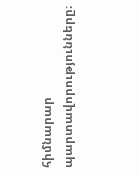հիմնարար պարտավորությունները։